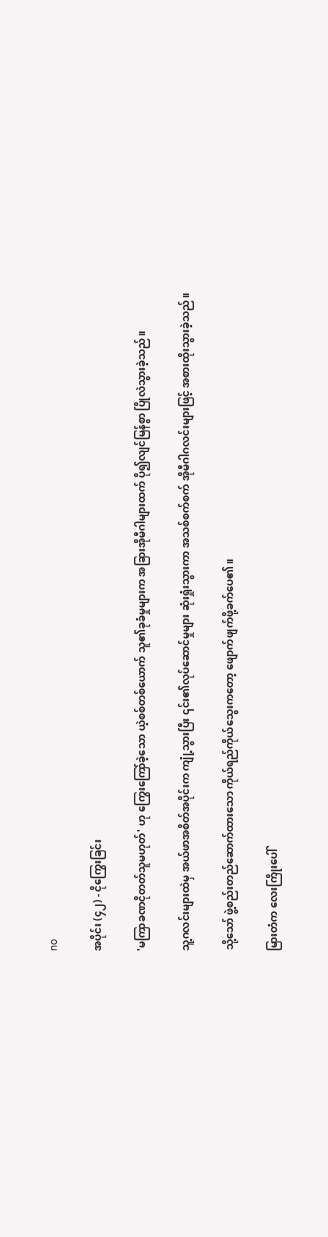no

အပိုင်း (၄၂) - ငိုကြွေးခြင်း

'မကြာခဏငိုတတ်သူမဟုတ်' ဟု ကြွေးကြော်ခဲ့သော ယဲ့စစ်တစ်ယောက် သူ၏ခုခံမှုများက အခြားအိုမီဂါများထက် ပို၍လျင်မြန်စွာ ပြိုလဲသွားခဲ့သည်။

သူ့ဂလင်းများထဲမှ အယ်ဖာအစိတ်အပိုင်းက ကျုံ့သွားပြီး ၎င်း၏လုပ်ဆောင်မှုများ ဆုံးရှုံးသွားကာ အသစ်စက်စက် အိုမီဂါဂလင်းများဖြင့် အစားထိုးသွားခဲ့သည်။

သို့သော် ဖွဲ့စည်းတည်ဆောက်ထားသော ကိုယ်ရည်ကိုယ်သွေးကတော့ ဖျောက်ဖျက်ဖို့ခက်ပေ၏။

မြားတံက လေးကြိုးပေါ်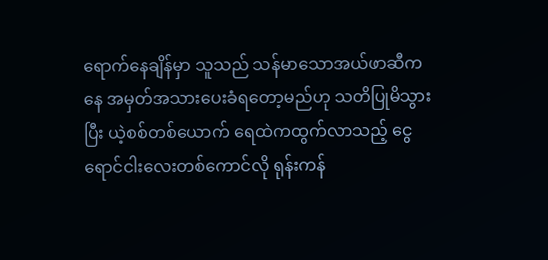ရောက်နေချိန်မှာ သူသည် သန်မာသောအယ်ဖာဆီကနေ အမှတ်အသားပေးခံရတော့မည်ဟု သတိပြုမိသွားပြီး ယဲ့စစ်တစ်ယောက် ရေထဲကထွက်လာသည့် ငွေရောင်ငါးလေးတစ်ကောင်လို ရုန်းကန်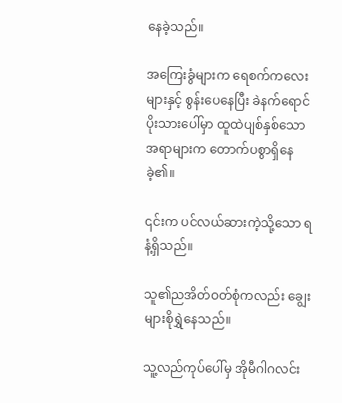နေခဲ့သည်။

အကြေးခွံများက ရေစက်ကလေးများနှင့် စွန်းပေနေပြီး ခဲနက်ရောင်ပိုးသားပေါ်မှာ ထူထဲပျစ်နှစ်သောအရာများက တောက်ပစွာရှိနေခဲ့၏။

၎င်းက ပင်လယ်ဆားကဲ့သို့သော ရနံ့ရှိသည်။

သူ၏ညအိတ်ဝတ်စုံကလည်း ချွေးများစိုရွှဲနေသည်။

သူ့လည်ကုပ်ပေါ်မှ အိုမီဂါဂလင်း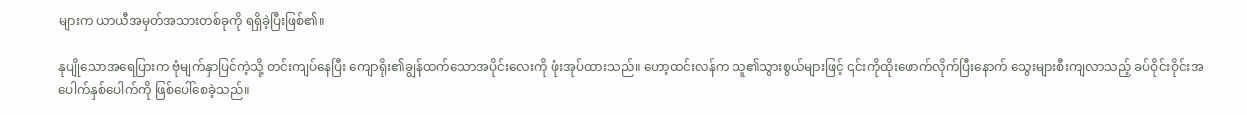များက ယာယီအမှတ်အသားတစ်ခုကို ရရှိခဲ့ပြီးဖြစ်၏။

နုပျိုသောအရေပြားက ဗုံမျက်နှာပြင်ကဲ့သို့ တင်းကျပ်နေပြီး ကျောရိုး၏ချွန်ထက်သောအပိုင်းလေးကို ဖုံးအုပ်ထားသည်။ ဟော့ထင်းလန်က သူ၏သွားစွယ်များဖြင့် ၎င်းကိုထိုးဖောက်လိုက်ပြီးနောက် သွေးများစီးကျလာသည့် ခပ်ဝိုင်းဝိုင်းအပေါက်နှစ်ပေါက်ကို ဖြစ်ပေါ်စေခဲ့သည်။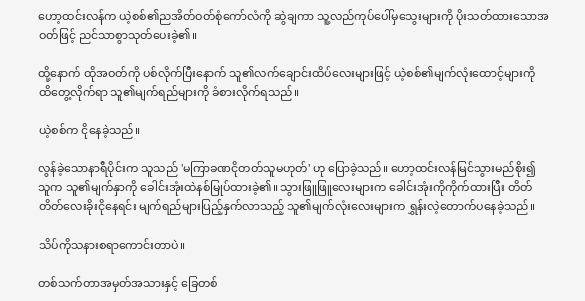ဟော့ထင်းလန်က ယဲ့စစ်၏ညအိတ်ဝတ်စုံကော်လံကို ဆွဲချကာ သူ့လည်ကုပ်ပေါ်မှသွေးများကို ပိုးသတ်ထားသောအဝတ်ဖြင့် ညင်သာစွာသုတ်ပေးခဲ့၏။

ထို့နောက် ထိုအဝတ်ကို ပစ်လိုက်ပြီးနောက် သူ၏လက်ချောင်းထိပ်လေးများဖြင့် ယဲ့စစ်၏မျက်လုံးထောင့်များကို ထိတွေ့လိုက်ရာ သူ၏မျက်ရည်များကို ခံစားလိုက်ရသည်။

ယဲ့စစ်က ငိုနေခဲ့သည်။

လွန်ခဲ့သောနာရီပိုင်းက သူသည် 'မကြာခဏငိုတတ်သူမဟုတ်' ဟု ပြောခဲ့သည်။ ဟော့ထင်းလန်မြင်သွားမည်စိုး၍ သူက သူ၏မျက်နှာကို ခေါင်းအုံးထဲနစ်မြုပ်ထားခဲ့၏။ သွားဖြူဖြူလေးများက ခေါင်းအုံးကိုကိုက်ထားပြီး တိတ်တိတ်လေးခိုးငိုနေရင်း မျက်ရည်များပြည့်နှက်လာသည့် သူ၏မျက်လုံးလေးများက ရွှန်းလဲ့တောက်ပနေခဲ့သည်။

သိပ်ကိုသနားစရာကောင်းတာပဲ။

တစ်သက်တာအမှတ်အသားနှင့် ခြေတစ်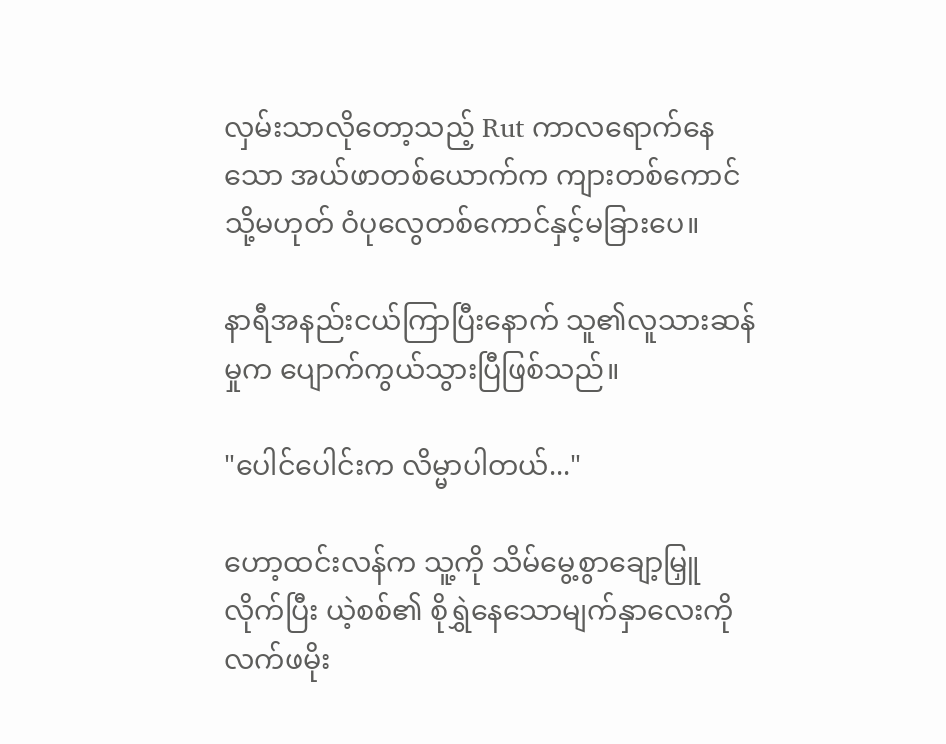လှမ်းသာလိုတော့သည့် Rut ကာလရောက်နေသော အယ်ဖာတစ်ယောက်က ကျားတစ်ကောင် သို့မဟုတ် ဝံပုလွေတစ်ကောင်နှင့်မခြားပေ။

နာရီအနည်းငယ်ကြာပြီးနောက် သူ၏လူသားဆန်မှုက ပျောက်ကွယ်သွားပြီဖြစ်သည်။

"ပေါင်ပေါင်းက လိမ္မာပါတယ်..."

ဟော့ထင်းလန်က သူ့ကို သိမ်မွေ့စွာချော့မြှူလိုက်ပြီး ယဲ့စစ်၏ စိုရွှဲနေသောမျက်နှာလေးကို လက်ဖမိုး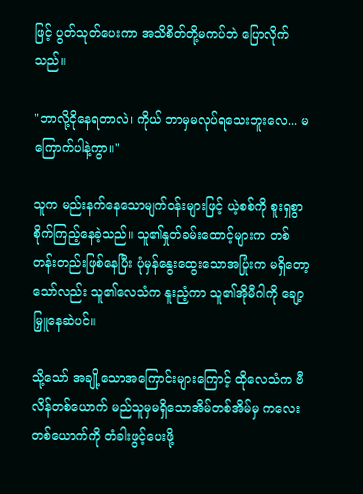ဖြင့် ပွတ်သုတ်ပေးကာ အသိစိတ်တို့မကပ်ဘဲ ပြောလိုက်သည်။

"ဘာလို့ငိုနေရတာလဲ၊ ကိုယ် ဘာမှမလုပ်ရသေးဘူးလေ... မကြောက်ပါနဲ့ကွာ။"

သူက မည်းနက်နေသောမျက်ဝန်းများဖြင့် ယဲ့စစ်ကို စူးရှစွာစိုက်ကြည့်နေခဲ့သည်။ သူ၏နှုတ်ခမ်းထောင့်များက တစ်တန်းတည်းဖြစ်နေပြီး ပုံမှန်နွေးထွေးသောအပြုံးက မရှိတော့သော်လည်း သူ၏လေသံက နူးညံ့ကာ သူ၏အိုမီဂါကို ချော့မြှူနေဆဲပင်။

သို့သော် အချို့သောအကြောင်းများကြောင့် ထိုလေသံက ဗီလိန်တစ်ယောက် မည်သူမှမရှိသောအိမ်တစ်အိမ်မှ ကလေးတစ်ယောက်ကို တံခါးဖွင့်ပေးဖို့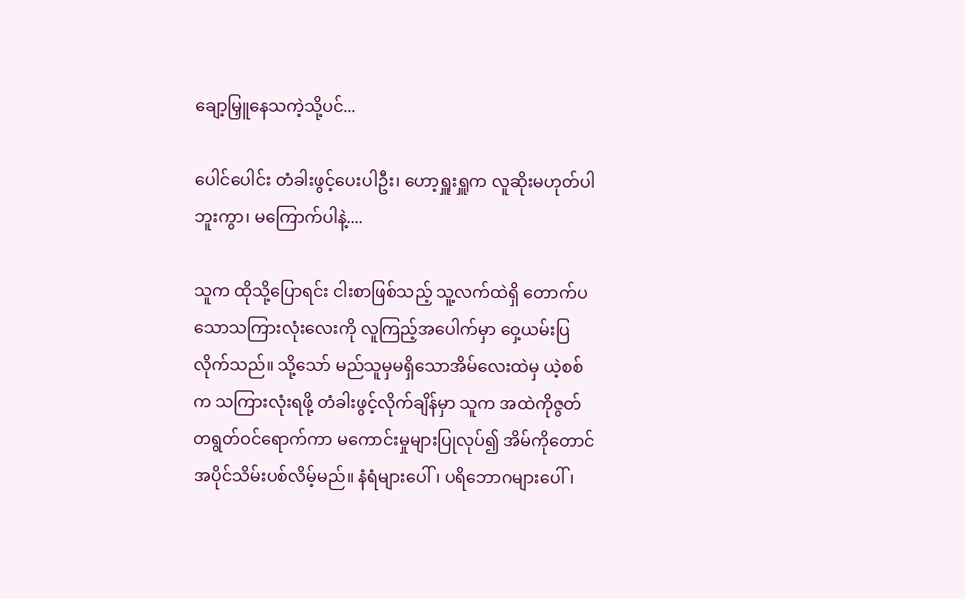ချော့မြှူနေသကဲ့သို့ပင်...

ပေါင်ပေါင်း တံခါးဖွင့်ပေးပါဦး၊ ဟော့ရှူးရှူက လူဆိုးမဟုတ်ပါဘူးကွာ၊ မကြောက်ပါနဲ့....

သူက ထိုသို့ပြောရင်း ငါးစာဖြစ်သည့် သူ့လက်ထဲရှိ တောက်ပသောသကြားလုံးလေးကို လူကြည့်အပေါက်မှာ ဝှေ့ယမ်းပြလိုက်သည်။ သို့သော် မည်သူမှမရှိသောအိမ်လေးထဲမှ ယဲ့စစ်က သကြားလုံးရဖို့ တံခါးဖွင့်လိုက်ချိန်မှာ သူက အထဲကိုဇွတ်တရွတ်ဝင်ရောက်ကာ မကောင်းမှုများပြုလုပ်၍ အိမ်ကိုတောင် အပိုင်သိမ်းပစ်လိမ့်မည်။ နံရံများပေါ်၊ ပရိဘောဂများပေါ်၊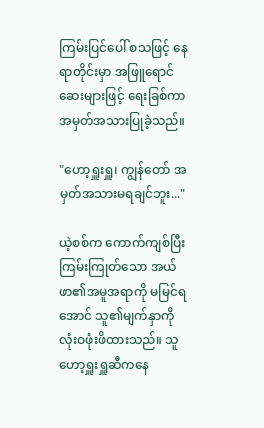ကြမ်းပြင်ပေါ် စသဖြင့် နေရာတိုင်းမှာ အဖြူရောင်ဆေးများဖြင့် ရေးခြစ်ကာ အမှတ်အသားပြုခဲ့သည်။

"ဟော့ရှူးရှူ၊ ကျွန်တော် အမှတ်အသားမရချင်ဘူး..."

ယဲ့စစ်က ကောက်ကျစ်ပြီး ကြမ်းကြုတ်သော အယ်ဖာ၏အမူအရာကို မမြင်ရအောင် သူ၏မျက်နှာကို လုံးဝဖုံးဖိထားသည်။ သူ ဟော့ရှူးရှူဆီကနေ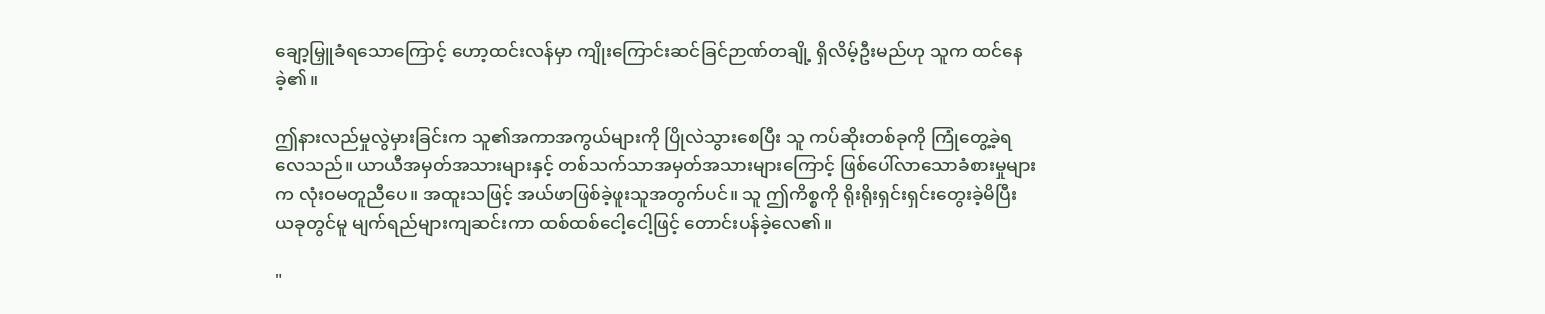ချော့မြှူခံရသောကြောင့် ဟော့ထင်းလန်မှာ ကျိုးကြောင်းဆင်ခြင်ဉာဏ်တချို့ ရှိလိမ့်ဦးမည်ဟု သူက ထင်နေခဲ့၏။

ဤနားလည်မှုလွဲမှားခြင်းက သူ၏အကာအကွယ်များကို ပြိုလဲသွားစေပြီး သူ ကပ်ဆိုးတစ်ခုကို ကြုံတွေ့ခဲ့ရလေသည်။ ယာယီအမှတ်အသားများနှင့် တစ်သက်သာအမှတ်အသားများကြောင့် ဖြစ်ပေါ်လာသောခံစားမှုများက လုံးဝမတူညီပေ။ အထူးသဖြင့် အယ်ဖာဖြစ်ခဲ့ဖူးသူအတွက်ပင်။ သူ ဤကိစ္စကို ရိုးရိုးရှင်းရှင်းတွေးခဲ့မိပြီး ယခုတွင်မူ မျက်ရည်များကျဆင်းကာ ထစ်ထစ်ငေါ့ငေါ့ဖြင့် တောင်းပန်ခဲ့လေ၏။

"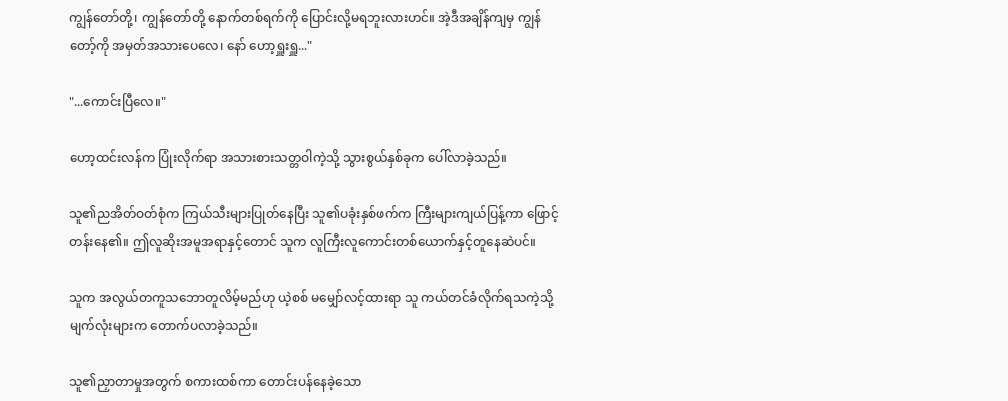ကျွန်တော်တို့၊ ကျွန်တော်တို့ နောက်တစ်ရက်ကို ပြောင်းလို့မရဘူးလားဟင်။ အဲ့ဒီအချိန်ကျမှ ကျွန်တော့်ကို အမှတ်အသားပေလေ၊ နော် ဟော့ရှူးရှူ..."

"...ကောင်းပြီလေ။"

ဟော့ထင်းလန်က ပြုံးလိုက်ရာ အသားစားသတ္တဝါကဲ့သို့ သွားစွယ်နှစ်ခုက ပေါ်လာခဲ့သည်။

သူ၏ညအိတ်ဝတ်စုံက ကြယ်သီးများပြုတ်နေပြီး သူ၏ပခုံးနှစ်ဖက်က ကြီးများကျယ်ပြန့်ကာ ဖြောင့်တန်းနေ၏။ ဤလူဆိုးအမူအရာနှင့်တောင် သူက လူကြီးလူကောင်းတစ်ယောက်နှင့်တူနေဆဲပင်။

သူက အလွယ်တကူသဘောတူလိမ့်မည်ဟု ယဲ့စစ် မမျှော်လင့်ထားရာ သူ ကယ်တင်ခံလိုက်ရသကဲ့သို့ မျက်လုံးများက တောက်ပလာခဲ့သည်။

သူ၏ညှာတာမှုအတွက် စကားထစ်ကာ တောင်းပန်နေခဲ့သော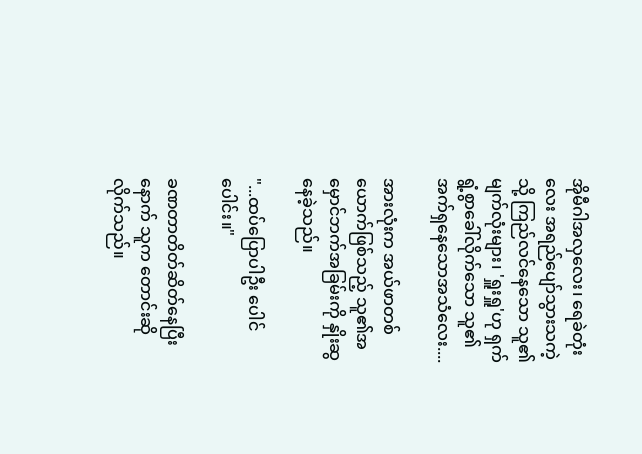အိုမီဂါအလှလေး၊ ရေခဲတုံးလေး အရည်ပျော်သွားသကဲ့သို့ ကြည်လင်နေသော သူ၏မျက်လုံးများ၊ 'ရှူးရှူ'ဟု ရှက်ရွံ့စွာခေါ်လိုက်သော သူ၏အက်ရှနေသောအသံလေး....

အားလုံးက အယ်ဖာတစ်ယောက်ဖြစ်သည့် သူ၏အမှောင်ဘက်အခြမ်းကို နှိုးဆွနေခဲ့သည်။

"...ထပ်ပြောပါဦး ပေါင်ပေါင်း။"

ခဏတာတိတ်ဆိတ်နေပြီးနောက် သူက တောင်းဆိုလိုက်သည်။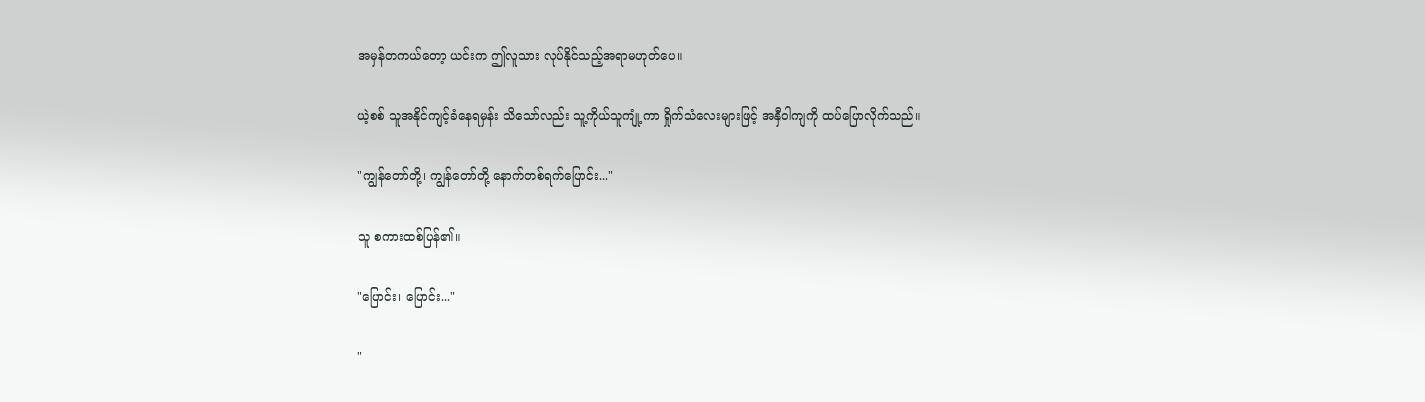အမှန်တကယ်တော့ ယင်းက ဤလူသား လုပ်နိုင်သည့်အရာမဟုတ်ပေ။

ယဲ့စစ် သူအနိုင်ကျင့်ခံနေရမှန်း သိသော်လည်း သူ့ကိုယ်သူကျုံ့ကာ ရှိုက်သံလေးများဖြင့် အနှီဝါကျကို ထပ်ပြောလိုက်သည်။

"ကျွန်တော်တို့၊ ကျွန်တော်တို့ နောက်တစ်ရက်ပြောင်း..."

သူ စကားထစ်ပြန်၏။

"ပြောင်း၊ ပြောင်း..."

"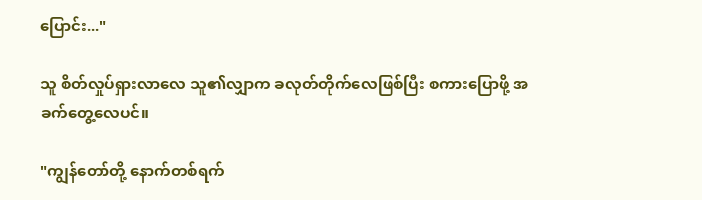ပြောင်း..."

သူ စိတ်လှုပ်ရှားလာလေ သူ၏လျှာက ခလုတ်တိုက်လေဖြစ်ပြီး စကားပြောဖို့ အခက်တွေ့လေပင်။

"ကျွန်တော်တို့ နောက်တစ်ရက်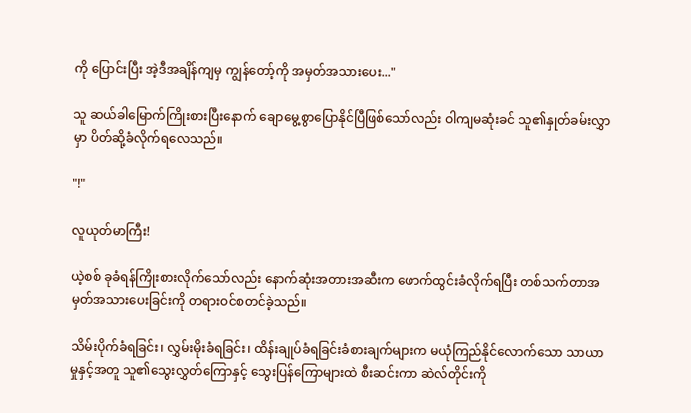ကို ပြောင်းပြီး အဲ့ဒီအချိန်ကျမှ ကျွန်တော့်ကို အမှတ်အသားပေး..."

သူ ဆယ်ခါမြောက်ကြိုးစားပြီးနောက် ချောမွေ့စွာပြောနိုင်ပြီဖြစ်သော်လည်း ဝါကျမဆုံးခင် သူ၏နှုတ်ခမ်းလွှာမှာ ပိတ်ဆို့ခံလိုက်ရလေသည်။

"!"

လူယုတ်မာကြီး!

ယဲ့စစ် ခုခံရန်ကြိုးစားလိုက်သော်လည်း နောက်ဆုံးအတားအဆီးက ဖောက်ထွင်းခံလိုက်ရပြီး တစ်သက်တာအမှတ်အသားပေးခြင်းကို တရားဝင်စတင်ခဲ့သည်။

သိမ်းပိုက်ခံရခြင်း၊ လွှမ်းမိုးခံရခြင်း၊ ထိန်းချုပ်ခံရခြင်းခံစားချက်များက မယုံကြည်နိုင်လောက်သော သာယာမှုနှင့်အတူ သူ၏သွေးလွှတ်ကြောနှင့် သွေးပြန်ကြောများထဲ စီးဆင်းကာ ဆဲလ်တိုင်းကို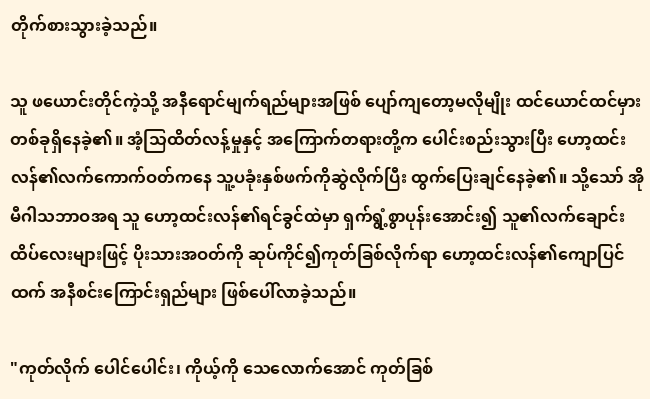တိုက်စားသွားခဲ့သည်။

သူ ဖယောင်းတိုင်ကဲ့သို့ အနီရောင်မျက်ရည်များအဖြစ် ပျော်ကျတော့မလိုမျိုး ထင်ယောင်ထင်မှားတစ်ခုရှိနေခဲ့၏။ အံ့သြထိတ်လန့်မှုနှင့် အကြောက်တရားတို့က ပေါင်းစည်းသွားပြီး ဟော့ထင်းလန်၏လက်ကောက်ဝတ်ကနေ သူ့ပခုံးနှစ်ဖက်ကိုဆွဲလိုက်ပြီး ထွက်ပြေးချင်နေခဲ့၏။ သို့သော် အိုမီဂါသဘာဝအရ သူ ဟော့ထင်းလန်၏ရင်ခွင်ထဲမှာ ရှက်ရွံ့စွာပုန်းအောင်း၍ သူ၏လက်ချောင်းထိပ်လေးများဖြင့် ပိုးသားအဝတ်ကို ဆုပ်ကိုင်၍ကုတ်ခြစ်လိုက်ရာ ဟော့ထင်းလန်၏ကျောပြင်ထက် အနီစင်းကြောင်းရှည်များ ဖြစ်ပေါ်လာခဲ့သည်။

"ကုတ်လိုက် ပေါင်ပေါင်း၊ ကိုယ့်ကို သေလောက်အောင် ကုတ်ခြစ်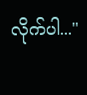လိုက်ပါ..."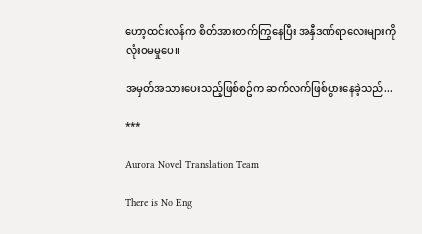ဟော့ထင်းလန်က စိတ်အားတက်ကြွနေပြီး အနှီဒဏ်ရာလေးများကို လုံးဝမမှုပေ။

အမှတ်အသားပေးသည့်ဖြစ်စဥ်က ဆက်လက်ဖြစ်ပွားနေခဲ့သည်...

***

Aurora Novel Translation Team

There is No Eng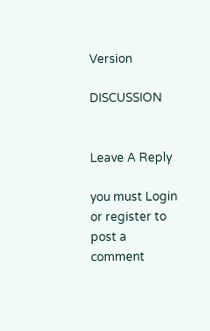Version

DISCUSSION


Leave A Reply

you must Login or register to post a comment